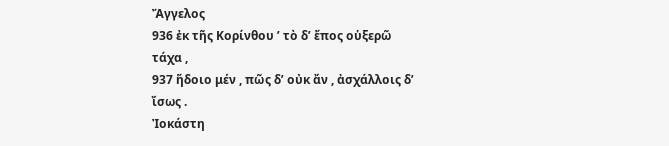Ἄγγελος
936 ἐκ τῆς Κορίνθου ʹ τὸ δ’ ἔπος οὑξερῶ τάχα ,
937 ἥδοιο μέν , πῶς δ’ οὐκ ἄν , ἀσχάλλοις δ’ ἴσως .
Ἰοκάστη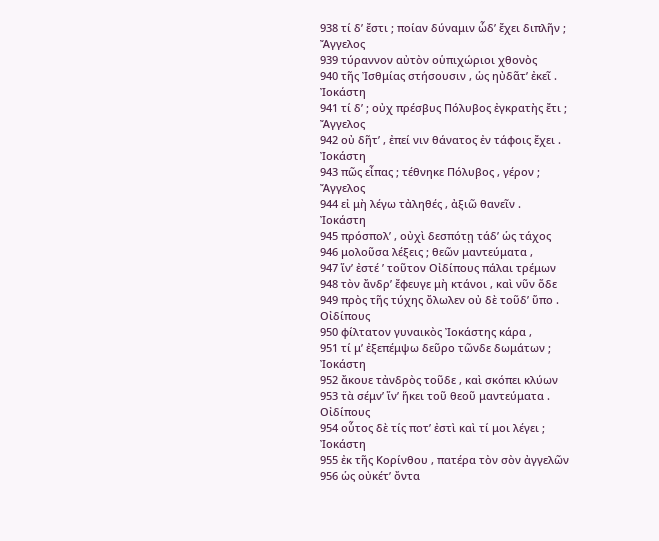938 τί δ’ ἔστι ; ποίαν δύναμιν ὧδ’ ἔχει διπλῆν ;
Ἄγγελος
939 τύραννον αὐτὸν οὑπιχώριοι χθονὸς
940 τῆς Ἰσθμίας στήσουσιν , ὡς ηὐδᾶτ’ ἐκεῖ .
Ἰοκάστη
941 τί δ’ ; οὐχ πρέσβυς Πόλυβος ἐγκρατὴς ἔτι ;
Ἄγγελος
942 οὐ δῆτ’ , ἐπεί νιν θάνατος ἐν τάφοις ἔχει .
Ἰοκάστη
943 πῶς εἶπας ; τέθνηκε Πόλυβος , γέρον ;
Ἄγγελος
944 εἰ μὴ λέγω τἀληθές , ἀξιῶ θανεῖν .
Ἰοκάστη
945 πρόσπολ’ , οὐχὶ δεσπότῃ τάδ’ ὡς τάχος
946 μολοῦσα λέξεις ; θεῶν μαντεύματα ,
947 ἵν’ ἐστέ ʹ τοῦτον Οἰδίπους πάλαι τρέμων
948 τὸν ἄνδρ’ ἔφευγε μὴ κτάνοι , καὶ νῦν ὅδε
949 πρὸς τῆς τύχης ὄλωλεν οὐ δὲ τοῦδ’ ὕπο .
Οἰδίπους
950 φίλτατον γυναικὸς Ἰοκάστης κάρα ,
951 τί μ’ ἐξεπέμψω δεῦρο τῶνδε δωμάτων ;
Ἰοκάστη
952 ἄκουε τἀνδρὸς τοῦδε , καὶ σκόπει κλύων
953 τὰ σέμν’ ἵν’ ἥκει τοῦ θεοῦ μαντεύματα .
Οἰδίπους
954 οὗτος δὲ τίς ποτ’ ἐστὶ καὶ τί μοι λέγει ;
Ἰοκάστη
955 ἐκ τῆς Κορίνθου , πατέρα τὸν σὸν ἀγγελῶν
956 ὡς οὐκέτ’ ὄντα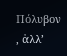Πόλυβον , ἀλλ’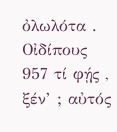ὀλωλότα .
Οἰδίπους
957 τί φῄς , ξέν’ ; αὐτός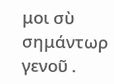μοι σὺ σημάντωρ γενοῦ .